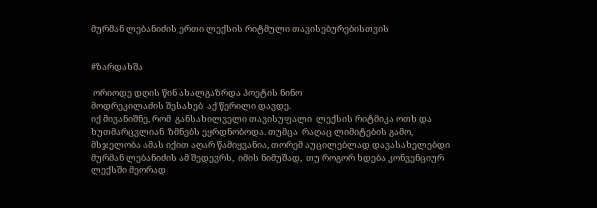მურმან ლებანიძის ერთი ლექსის რიტმული თავისებურებისთვის


#ზარდახშა

 ორიოდე დღის წინ ახალგაზრდა პოეტის ნინო
მოდრეკილაძის შესახებ  აქ წერილი დავდე.
იქ მივანიშნე, რომ  განსახილველი თავისუფალი  ლექსის რიტმიკა ოთხ და ხუთმარცვლიან  ზმნებს ეყრდნობოდა. თუმცა  რაღაც ლიმიტების გამო, მსჯელობა ამას იქით აღარ წამიყვანია, თორემ აუცილებლად დავასახელებდი მურმან ლებანიძის ამ შედევრს,  იმის ნიმუშად,  თუ როგორ ხდება კონვენციურ ლექსში მეორად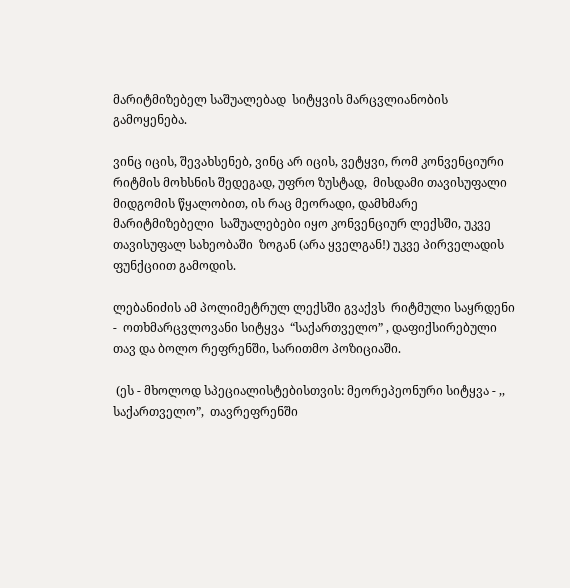მარიტმიზებელ საშუალებად  სიტყვის მარცვლიანობის გამოყენება.

ვინც იცის, შევახსენებ, ვინც არ იცის, ვეტყვი, რომ კონვენციური რიტმის მოხსნის შედეგად, უფრო ზუსტად,  მისდამი თავისუფალი მიდგომის წყალობით, ის რაც მეორადი, დამხმარე  მარიტმიზებელი  საშუალებები იყო კონვენციურ ლექსში, უკვე თავისუფალ სახეობაში  ზოგან (არა ყველგან!) უკვე პირველადის ფუნქციით გამოდის.

ლებანიძის ამ პოლიმეტრულ ლექსში გვაქვს  რიტმული საყრდენი -  ოთხმარცვლოვანი სიტყვა  “საქართველო” , დაფიქსირებული თავ და ბოლო რეფრენში, სარითმო პოზიციაში.

 (ეს - მხოლოდ სპეციალისტებისთვის: მეორეპეონური სიტყვა - ,, საქართველო”,  თავრეფრენში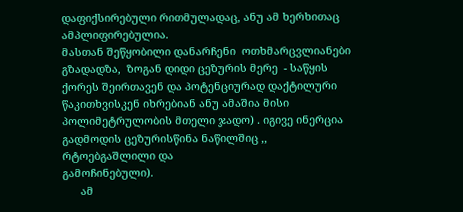დაფიქსირებული რითმულადაც, ანუ ამ ხერხითაც  ამპლიფირებულია.
მასთან შეწყობილი დანარჩენი  ოთხმარცვლიანები  გზადადზა,  ზოგან დიდი ცეზურის მერე  - საწყის ქორეს შეირთავენ და პოტენციურად დაქტილური წაკითხვისკენ იხრებიან ანუ ამაშია მისი პოლიმეტრულობის მთელი ჯადო) . იგივე ინერცია გადმოდის ცეზურისწინა ნაწილშიც ,, რტოებგაშლილი და
გამოჩინებული).
      ამ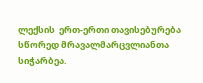ლექსის  ერთ-ერთი თავისებურება  სწორედ მრავალმარცვლიანთა სიჭარბეა.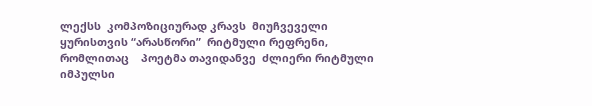ლექსს  კომპოზიციურად კრავს  მიუჩვეველი ყურისთვის “არასწორი”  რიტმული რეფრენი, რომლითაც    პოეტმა თავიდანვე  ძლიერი რიტმული იმპულსი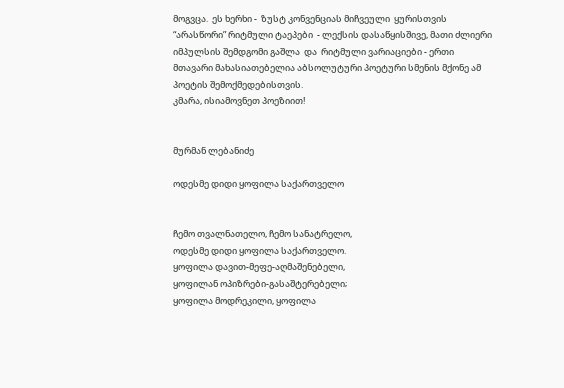მოგვცა.  ეს ხერხი -  ზუსტ კონვენციას მიჩვეული  ყურისთვის “არასწორი” რიტმული ტაეპები  - ლექსის დასაწყისშივე, მათი ძლიერი    იმპულსის შემდგომი გაშლა  და  რიტმული ვარიაციები - ერთი  მთავარი მახასიათებელია აბსოლუტური პოეტური სმენის მქონე ამ პოეტის შემოქმედებისთვის.
კმარა, ისიამოვნეთ პოეზიით!


მურმან ლებანიძე

ოდესმე დიდი ყოფილა საქართველო


ჩემო თვალნათელო, ჩემო სანატრელო,
ოდესმე დიდი ყოფილა საქართველო.
ყოფილა დავით-მეფე-აღმაშენებელი,
ყოფილან ოპიზრები-გასაშტერებელი;
ყოფილა მოდრეკილი, ყოფილა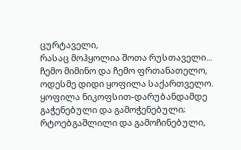ცურტაველი,
რასაც მოჰყოლია შოთა რუსთაველი...
ჩემო მიმინო და ჩემო ფრთანათელო,
ოდესმე დიდი ყოფილა საქართველო.
ყოფილა ნიკოფსით-დარუბანდამდე
გაჭენებული და გამოჭენებული;
რტოებგაშლილი და გამოჩინებული,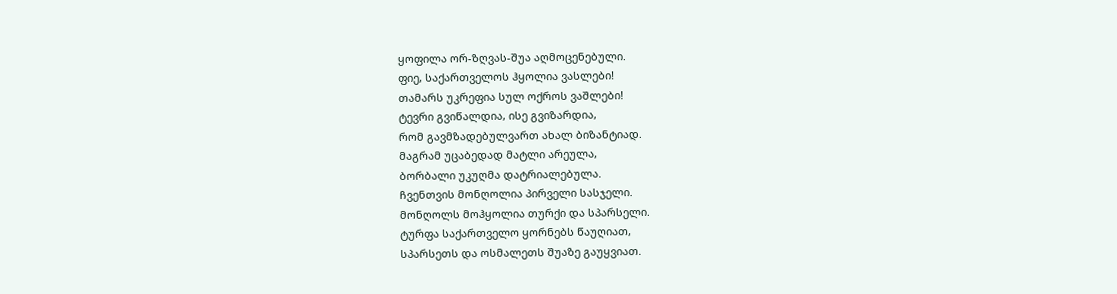ყოფილა ორ-ზღვას-შუა აღმოცენებული.
ფიე, საქართველოს ჰყოლია ვასლები!
თამარს უკრეფია სულ ოქროს ვაშლები!
ტევრი გვიწალდია, ისე გვიზარდია,
რომ გავმზადებულვართ ახალ ბიზანტიად.
მაგრამ უცაბედად მატლი არეულა,
ბორბალი უკუღმა დატრიალებულა.
ჩვენთვის მონღოლია პირველი სასჯელი.
მონღოლს მოჰყოლია თურქი და სპარსელი.
ტურფა საქართველო ყორნებს წაუღიათ,
სპარსეთს და ოსმალეთს შუაზე გაუყვიათ.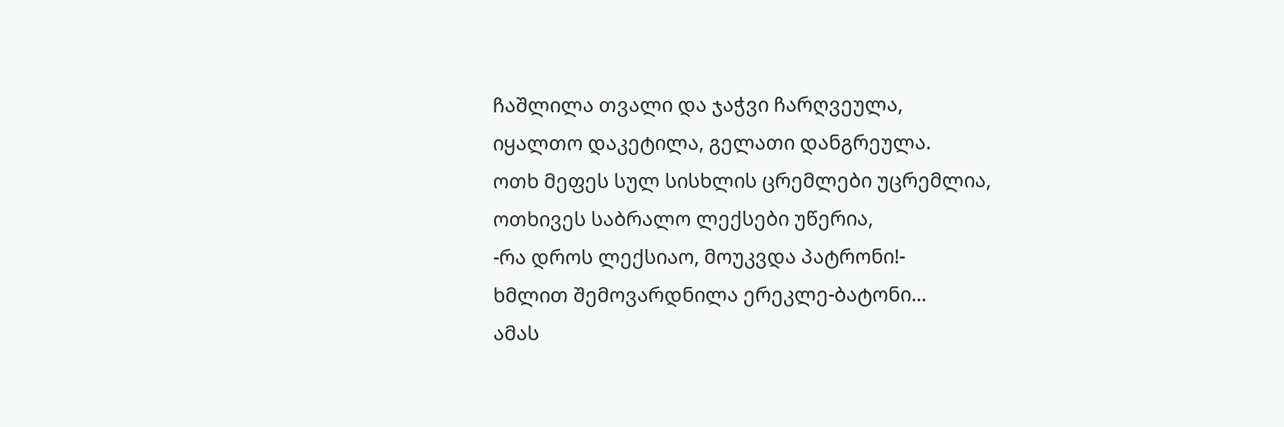ჩაშლილა თვალი და ჯაჭვი ჩარღვეულა,
იყალთო დაკეტილა, გელათი დანგრეულა.
ოთხ მეფეს სულ სისხლის ცრემლები უცრემლია,
ოთხივეს საბრალო ლექსები უწერია,
-რა დროს ლექსიაო, მოუკვდა პატრონი!-
ხმლით შემოვარდნილა ერეკლე-ბატონი...
ამას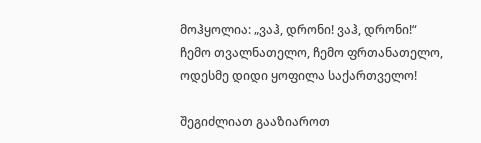მოჰყოლია: „ვაჰ, დრონი! ვაჰ, დრონი!“
ჩემო თვალნათელო, ჩემო ფრთანათელო,
ოდესმე დიდი ყოფილა საქართველო!

შეგიძლიათ გააზიაროთ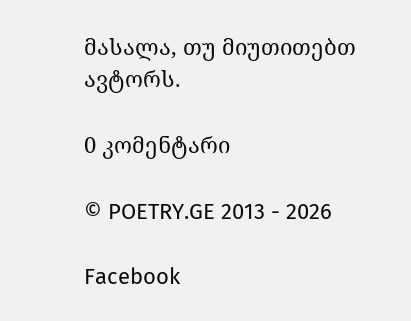მასალა, თუ მიუთითებთ ავტორს.

0 კომენტარი

© POETRY.GE 2013 - 2026

Facebook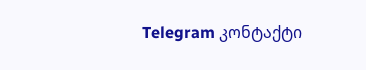Telegram კონტაქტი